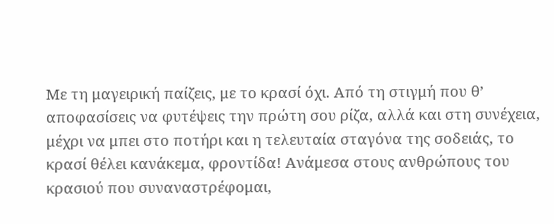Με τη μαγειρική παίζεις, με το κρασί όχι. Από τη στιγμή που θ’ αποφασίσεις να φυτέψεις την πρώτη σου ρίζα, αλλά και στη συνέχεια, μέχρι να μπει στο ποτήρι και η τελευταία σταγόνα της σοδειάς, το κρασί θέλει κανάκεμα, φροντίδα! Ανάμεσα στους ανθρώπους του κρασιού που συναναστρέφομαι,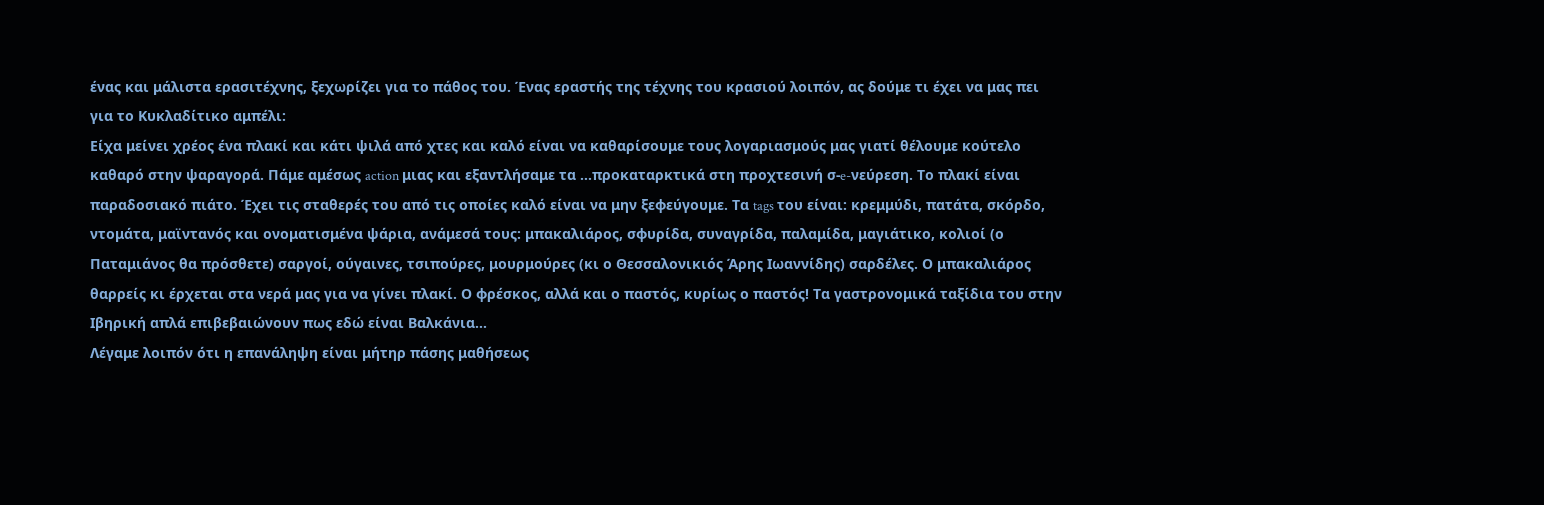ένας και μάλιστα ερασιτέχνης, ξεχωρίζει για το πάθος του. Ένας εραστής της τέχνης του κρασιού λοιπόν, ας δούμε τι έχει να μας πει για το Κυκλαδίτικο αμπέλι:
Είχα μείνει χρέος ένα πλακί και κάτι ψιλά από χτες και καλό είναι να καθαρίσουμε τους λογαριασμούς μας γιατί θέλουμε κούτελο καθαρό στην ψαραγορά. Πάμε αμέσως action μιας και εξαντλήσαμε τα …προκαταρκτικά στη προχτεσινή σ-e-νεύρεση. Το πλακί είναι παραδοσιακό πιάτο. Έχει τις σταθερές του από τις οποίες καλό είναι να μην ξεφεύγουμε. Τα tags του είναι: κρεμμύδι, πατάτα, σκόρδο, ντομάτα, μαϊντανός και ονοματισμένα ψάρια, ανάμεσά τους: μπακαλιάρος, σφυρίδα, συναγρίδα, παλαμίδα, μαγιάτικο, κολιοί (ο Παταμιάνος θα πρόσθετε) σαργοί, ούγαινες, τσιπούρες, μουρμούρες (κι ο Θεσσαλονικιός Άρης Ιωαννίδης) σαρδέλες. Ο μπακαλιάρος θαρρείς κι έρχεται στα νερά μας για να γίνει πλακί. Ο φρέσκος, αλλά και ο παστός, κυρίως ο παστός! Τα γαστρονομικά ταξίδια του στην Ιβηρική απλά επιβεβαιώνουν πως εδώ είναι Βαλκάνια...
Λέγαμε λοιπόν ότι η επανάληψη είναι μήτηρ πάσης μαθήσεως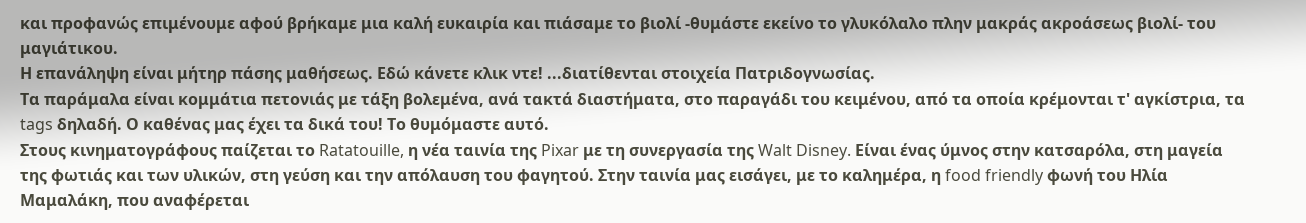και προφανώς επιμένουμε αφού βρήκαμε μια καλή ευκαιρία και πιάσαμε το βιολί -θυμάστε εκείνο το γλυκόλαλο πλην μακράς ακροάσεως βιολί- του μαγιάτικου.
Η επανάληψη είναι μήτηρ πάσης μαθήσεως. Εδώ κάνετε κλικ ντε! ...διατίθενται στοιχεία Πατριδογνωσίας.
Τα παράμαλα είναι κομμάτια πετονιάς με τάξη βολεμένα, ανά τακτά διαστήματα, στο παραγάδι του κειμένου, από τα οποία κρέμονται τ' αγκίστρια, τα tags δηλαδή. Ο καθένας μας έχει τα δικά του! Το θυμόμαστε αυτό.
Στους κινηματογράφους παίζεται το Ratatouille, η νέα ταινία της Pixar με τη συνεργασία της Walt Disney. Είναι ένας ύμνος στην κατσαρόλα, στη μαγεία της φωτιάς και των υλικών, στη γεύση και την απόλαυση του φαγητού. Στην ταινία μας εισάγει, με το καλημέρα, η food friendly φωνή του Ηλία Μαμαλάκη, που αναφέρεται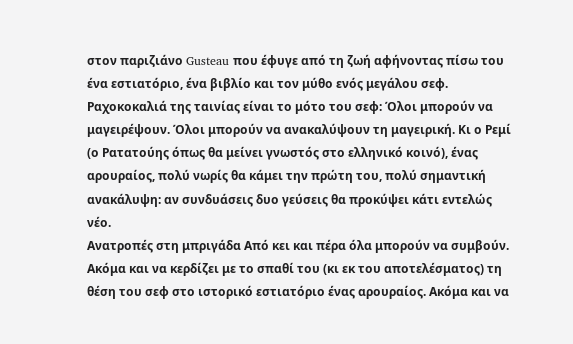στον παριζιάνο Gusteau που έφυγε από τη ζωή αφήνοντας πίσω του ένα εστιατόριο, ένα βιβλίο και τον μύθο ενός μεγάλου σεφ. Ραχοκοκαλιά της ταινίας είναι το μότο του σεφ: Όλοι μπορούν να μαγειρέψουν. Όλοι μπορούν να ανακαλύψουν τη μαγειρική. Κι ο Ρεμί (ο Ρατατούης όπως θα μείνει γνωστός στο ελληνικό κοινό), ένας αρουραίος, πολύ νωρίς θα κάμει την πρώτη του, πολύ σημαντική ανακάλυψη: αν συνδυάσεις δυο γεύσεις θα προκύψει κάτι εντελώς νέο.
Ανατροπές στη μπριγάδα Από κει και πέρα όλα μπορούν να συμβούν. Ακόμα και να κερδίζει με το σπαθί του (κι εκ του αποτελέσματος) τη θέση του σεφ στο ιστορικό εστιατόριο ένας αρουραίος. Ακόμα και να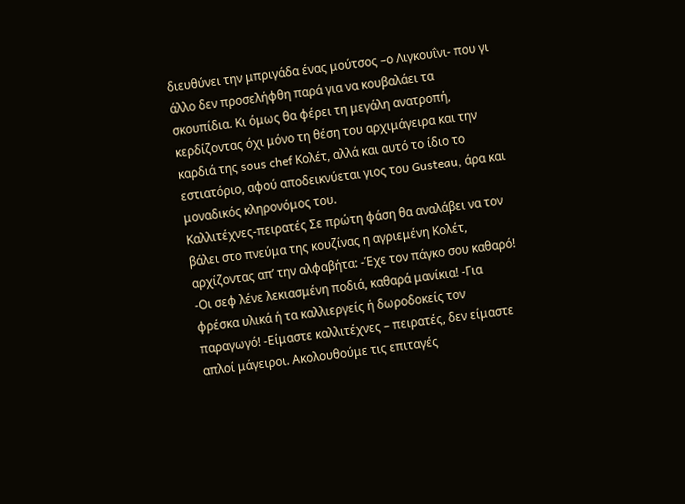διευθύνει την μπριγάδα ένας μούτσος –ο Λιγκουΐνι- που γι άλλο δεν προσελήφθη παρά για να κουβαλάει τα σκουπίδια. Κι όμως θα φέρει τη μεγάλη ανατροπή, κερδίζοντας όχι μόνο τη θέση του αρχιμάγειρα και την καρδιά της sous chef Κολέτ, αλλά και αυτό το ίδιο το εστιατόριο, αφού αποδεικνύεται γιος του Gusteau, άρα και μοναδικός κληρονόμος του.
Καλλιτέχνες-πειρατές Σε πρώτη φάση θα αναλάβει να τον βάλει στο πνεύμα της κουζίνας η αγριεμένη Κολέτ, αρχίζοντας απ’ την αλφαβήτα: -Έχε τον πάγκο σου καθαρό! -Οι σεφ λένε λεκιασμένη ποδιά, καθαρά μανίκια! -Για φρέσκα υλικά ή τα καλλιεργείς ή δωροδοκείς τον παραγωγό! -Είμαστε καλλιτέχνες – πειρατές, δεν είμαστε απλοί μάγειροι. Ακολουθούμε τις επιταγές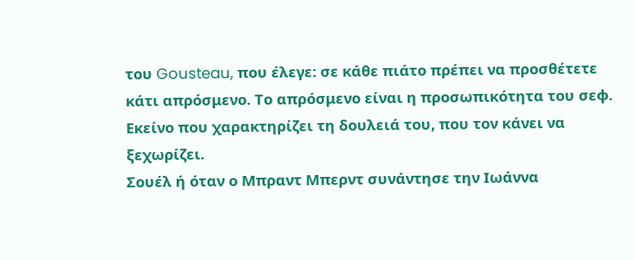του Gousteau, που έλεγε: σε κάθε πιάτο πρέπει να προσθέτετε κάτι απρόσμενο. Το απρόσμενο είναι η προσωπικότητα του σεφ. Εκείνο που χαρακτηρίζει τη δουλειά του, που τον κάνει να ξεχωρίζει.
Σουέλ ή όταν ο Μπραντ Μπερντ συνάντησε την Ιωάννα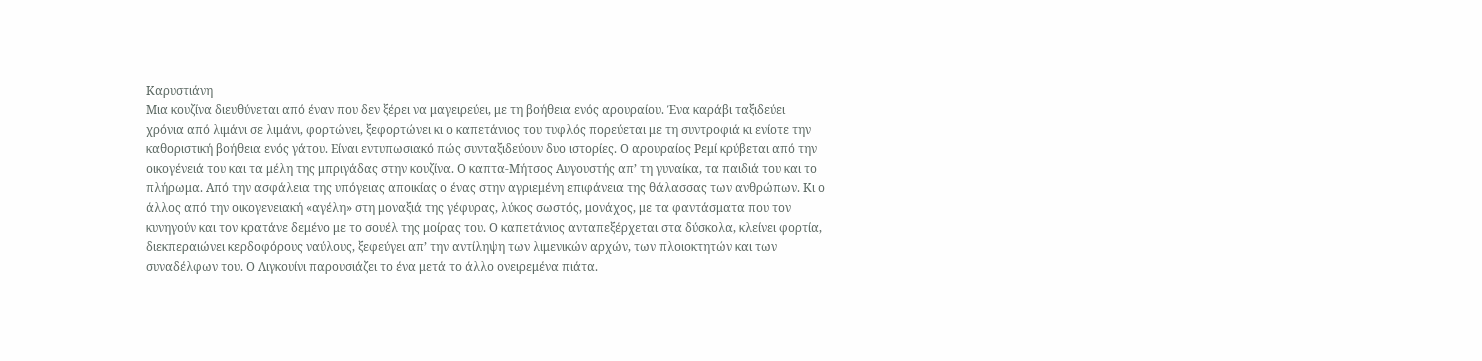Καρυστιάνη
Μια κουζίνα διευθύνεται από έναν που δεν ξέρει να μαγειρεύει, με τη βοήθεια ενός αρουραίου. Ένα καράβι ταξιδεύει χρόνια από λιμάνι σε λιμάνι, φορτώνει, ξεφορτώνει κι ο καπετάνιος του τυφλός πορεύεται με τη συντροφιά κι ενίοτε την καθοριστική βοήθεια ενός γάτου. Είναι εντυπωσιακό πώς συνταξιδεύουν δυο ιστορίες. Ο αρουραίος Ρεμί κρύβεται από την οικογένειά του και τα μέλη της μπριγάδας στην κουζίνα. Ο καπτα-Μήτσος Αυγουστής απ’ τη γυναίκα, τα παιδιά του και το πλήρωμα. Από την ασφάλεια της υπόγειας αποικίας ο ένας στην αγριεμένη επιφάνεια της θάλασσας των ανθρώπων. Κι ο άλλος από την οικογενειακή «αγέλη» στη μοναξιά της γέφυρας, λύκος σωστός, μονάχος, με τα φαντάσματα που τον κυνηγούν και τον κρατάνε δεμένο με το σουέλ της μοίρας του. Ο καπετάνιος ανταπεξέρχεται στα δύσκολα, κλείνει φορτία, διεκπεραιώνει κερδοφόρους ναύλους, ξεφεύγει απ’ την αντίληψη των λιμενικών αρχών, των πλοιοκτητών και των συναδέλφων του. Ο Λιγκουίνι παρουσιάζει το ένα μετά το άλλο ονειρεμένα πιάτα.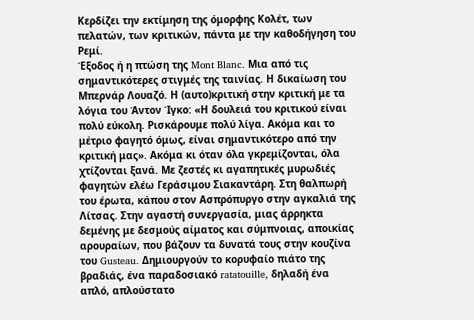Κερδίζει την εκτίμηση της όμορφης Κολέτ, των πελατών, των κριτικών, πάντα με την καθοδήγηση του Ρεμί.
Έξοδος ή η πτώση της Mont Blanc. Μια από τις σημαντικότερες στιγμές της ταινίας. Η δικαίωση του Μπερνάρ Λουαζό. Η (αυτο)κριτική στην κριτική με τα λόγια του Άντον Ίγκο: «Η δουλειά του κριτικού είναι πολύ εύκολη. Ρισκάρουμε πολύ λίγα. Ακόμα και το μέτριο φαγητό όμως, είναι σημαντικότερο από την κριτική μας». Ακόμα κι όταν όλα γκρεμίζονται, όλα χτίζονται ξανά. Με ζεστές κι αγαπητικές μυρωδιές φαγητών ελέω Γεράσιμου Σιακαντάρη. Στη θαλπωρή του έρωτα, κάπου στον Ασπρόπυργο στην αγκαλιά της Λίτσας. Στην αγαστή συνεργασία, μιας άρρηκτα δεμένης με δεσμούς αίματος και σύμπνοιας, αποικίας αρουραίων, που βάζουν τα δυνατά τους στην κουζίνα του Gusteau. Δημιουργούν το κορυφαίο πιάτο της βραδιάς, ένα παραδοσιακό ratatouille, δηλαδή ένα απλό, απλούστατο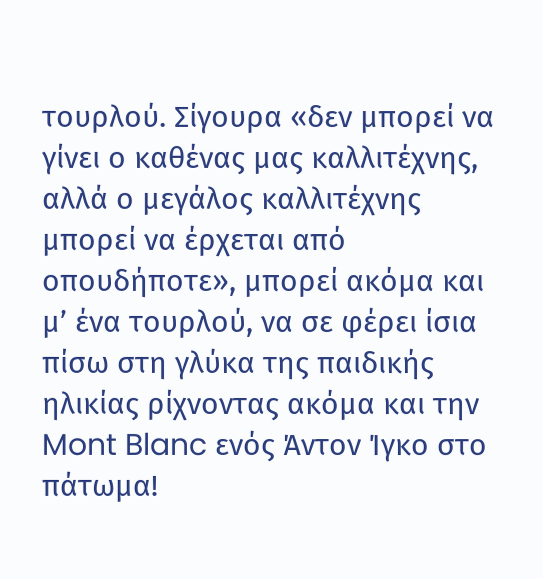τουρλού. Σίγουρα «δεν μπορεί να γίνει ο καθένας μας καλλιτέχνης, αλλά ο μεγάλος καλλιτέχνης μπορεί να έρχεται από οπουδήποτε», μπορεί ακόμα και μ’ ένα τουρλού, να σε φέρει ίσια πίσω στη γλύκα της παιδικής ηλικίας ρίχνοντας ακόμα και την Mont Blanc ενός Άντον Ίγκο στο πάτωμα!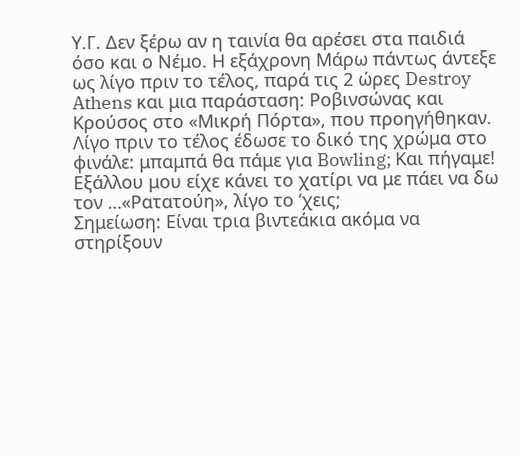Υ.Γ. Δεν ξέρω αν η ταινία θα αρέσει στα παιδιά όσο και ο Νέμο. Η εξάχρονη Μάρω πάντως άντεξε ως λίγο πριν το τέλος, παρά τις 2 ώρες Destroy Athens και μια παράσταση: Ροβινσώνας και Κρούσος στο «Μικρή Πόρτα», που προηγήθηκαν. Λίγο πριν το τέλος έδωσε το δικό της χρώμα στο φινάλε: μπαμπά θα πάμε για Bowling; Και πήγαμε! Εξάλλου μου είχε κάνει το χατίρι να με πάει να δω τον …«Ρατατούη», λίγο το ‘χεις;
Σημείωση: Είναι τρια βιντεάκια ακόμα να στηρίξουν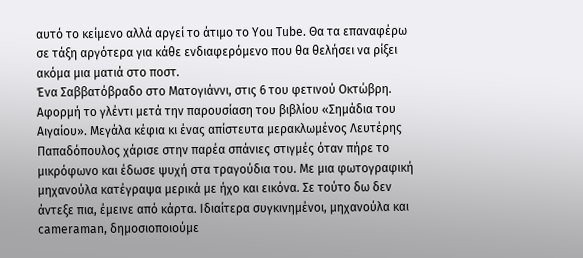αυτό το κείμενο αλλά αργεί το άτιμο το You Tube. Θα τα επαναφέρω σε τάξη αργότερα για κάθε ενδιαφερόμενο που θα θελήσει να ρίξει ακόμα μια ματιά στο ποστ.
Ένα Σαββατόβραδο στο Ματογιάννι, στις 6 του φετινού Οκτώβρη. Αφορμή το γλέντι μετά την παρουσίαση του βιβλίου «Σημάδια του Αιγαίου». Μεγάλα κέφια κι ένας απίστευτα μερακλωμένος Λευτέρης Παπαδόπουλος χάρισε στην παρέα σπάνιες στιγμές όταν πήρε το μικρόφωνο και έδωσε ψυχή στα τραγούδια του. Με μια φωτογραφική μηχανούλα κατέγραψα μερικά με ήχο και εικόνα. Σε τούτο δω δεν άντεξε πια, έμεινε από κάρτα. Ιδιαίτερα συγκινημένοι, μηχανούλα και cameraman, δημοσιοποιούμε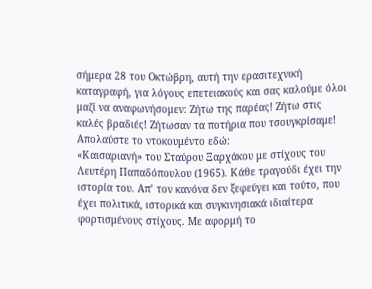σήμερα 28 του Οκτώβρη, αυτή την ερασιτεχνική καταγραφή, για λόγους επετειακούς και σας καλούμε όλοι μαζί να αναφωνήσομεν: Ζήτω της παρέας! Ζήτω στις καλές βραδιές! Ζήτωσαν τα ποτήρια που τσουγκρίσαμε!
Απολαύστε το ντοκουμέντο εδώ:
«Καισαριανή» του Σταύρου Ξαρχάκου με στίχους του Λευτέρη Παπαδόπουλου (1965). Κάθε τραγούδι έχει την ιστορία του. Απ’ τον κανόνα δεν ξεφεύγει και τούτο, που έχει πολιτικά, ιστορικά και συγκινησιακά ιδιαίτερα φορτισμένους στίχους. Με αφορμή το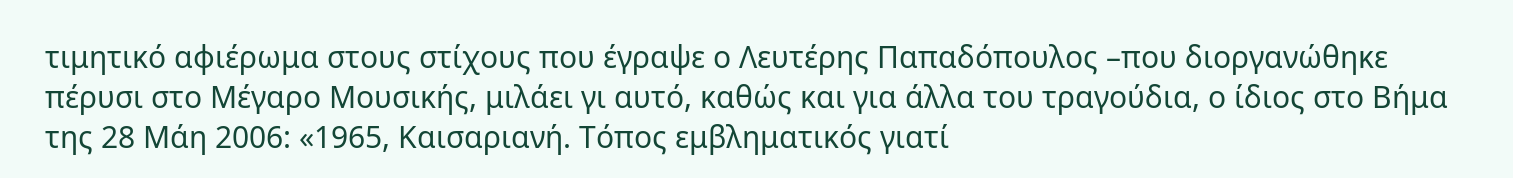τιμητικό αφιέρωμα στους στίχους που έγραψε ο Λευτέρης Παπαδόπουλος –που διοργανώθηκε πέρυσι στο Μέγαρο Μουσικής, μιλάει γι αυτό, καθώς και για άλλα του τραγούδια, ο ίδιος στο Βήμα της 28 Μάη 2006: «1965, Καισαριανή. Τόπος εμβληματικός γιατί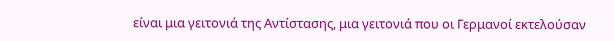είναι μια γειτονιά της Αντίστασης, μια γειτονιά που οι Γερμανοί εκτελούσαν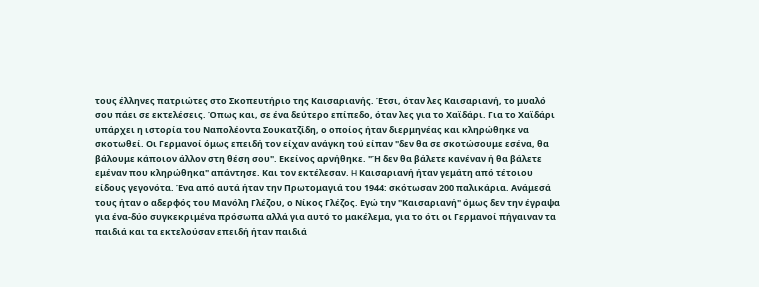τους έλληνες πατριώτες στο Σκοπευτήριο της Καισαριανής. Έτσι, όταν λες Καισαριανή, το μυαλό σου πάει σε εκτελέσεις. Όπως και, σε ένα δεύτερο επίπεδο, όταν λες για το Χαϊδάρι. Για το Χαϊδάρι υπάρχει η ιστορία του Ναπολέοντα Σουκατζίδη, ο οποίος ήταν διερμηνέας και κληρώθηκε να σκοτωθεί. Οι Γερμανοί όμως επειδή τον είχαν ανάγκη τού είπαν "δεν θα σε σκοτώσουμε εσένα, θα βάλουμε κάποιον άλλον στη θέση σου". Εκείνος αρνήθηκε. "Ή δεν θα βάλετε κανέναν ή θα βάλετε εμέναν που κληρώθηκα" απάντησε. Και τον εκτέλεσαν. H Καισαριανή ήταν γεμάτη από τέτοιου είδους γεγονότα. Ένα από αυτά ήταν την Πρωτομαγιά του 1944: σκότωσαν 200 παλικάρια. Ανάμεσά τους ήταν ο αδερφός του Μανόλη Γλέζου, ο Νίκος Γλέζος. Εγώ την "Καισαριανή" όμως δεν την έγραψα για ένα-δύο συγκεκριμένα πρόσωπα αλλά για αυτό το μακέλεμα, για το ότι οι Γερμανοί πήγαιναν τα παιδιά και τα εκτελούσαν επειδή ήταν παιδιά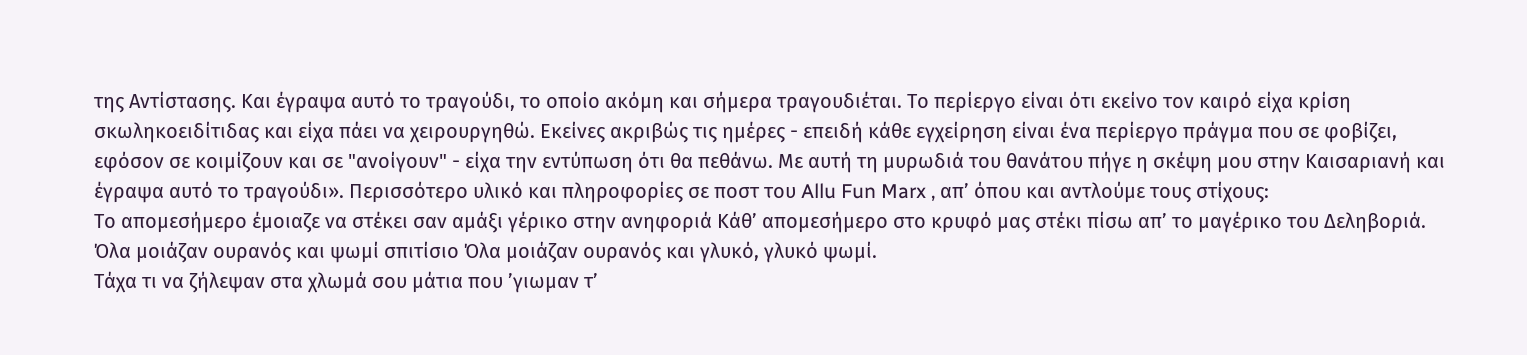της Αντίστασης. Και έγραψα αυτό το τραγούδι, το οποίο ακόμη και σήμερα τραγουδιέται. Το περίεργο είναι ότι εκείνο τον καιρό είχα κρίση σκωληκοειδίτιδας και είχα πάει να χειρουργηθώ. Εκείνες ακριβώς τις ημέρες - επειδή κάθε εγχείρηση είναι ένα περίεργο πράγμα που σε φοβίζει, εφόσον σε κοιμίζουν και σε "ανοίγουν" - είχα την εντύπωση ότι θα πεθάνω. Με αυτή τη μυρωδιά του θανάτου πήγε η σκέψη μου στην Καισαριανή και έγραψα αυτό το τραγούδι». Περισσότερο υλικό και πληροφορίες σε ποστ του Allu Fun Marx , απ’ όπου και αντλούμε τους στίχους:
Το απομεσήμερο έμοιαζε να στέκει σαν αμάξι γέρικο στην ανηφοριά Kάθ’ απομεσήμερο στο κρυφό μας στέκι πίσω απ’ το μαγέρικο του Δεληβοριά.
Όλα μοιάζαν ουρανός και ψωμί σπιτίσιο Όλα μοιάζαν ουρανός και γλυκό, γλυκό ψωμί.
Tάχα τι να ζήλεψαν στα χλωμά σου μάτια που ’γιωμαν τ’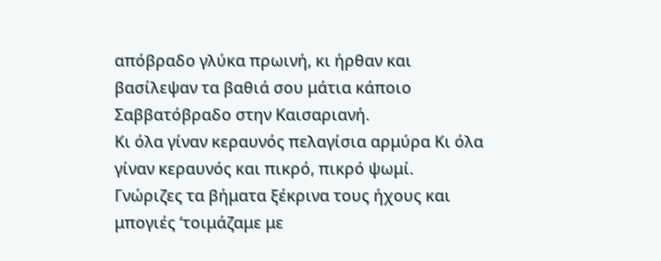απόβραδο γλύκα πρωινή, κι ήρθαν και βασίλεψαν τα βαθιά σου μάτια κάποιο Σαββατόβραδο στην Kαισαριανή.
Κι όλα γίναν κεραυνός πελαγίσια αρμύρα Κι όλα γίναν κεραυνός και πικρό, πικρό ψωμί.
Γνώριζες τα βήματα ξέκρινα τους ήχους και μπογιές ‘τοιμάζαμε με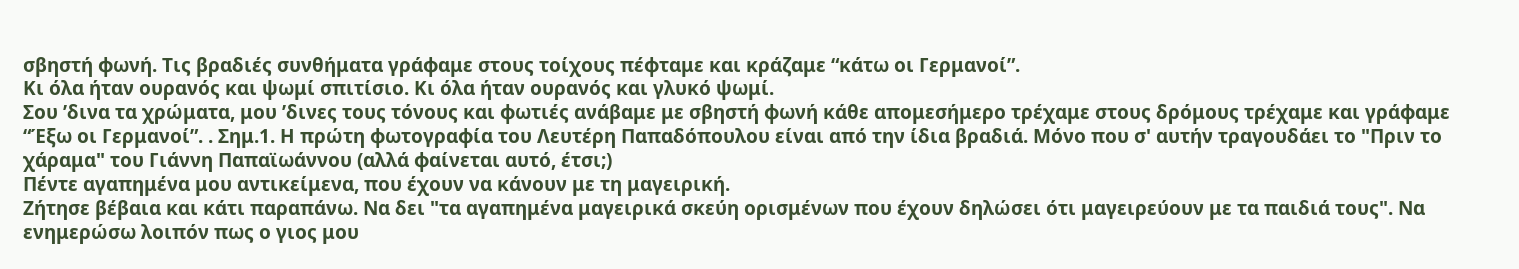σβηστή φωνή. Τις βραδιές συνθήματα γράφαμε στους τοίχους πέφταμε και κράζαμε “κάτω οι Γερμανοί”.
Κι όλα ήταν ουρανός και ψωμί σπιτίσιο. Κι όλα ήταν ουρανός και γλυκό ψωμί.
Σου ’δινα τα χρώματα, μου ’δινες τους τόνους και φωτιές ανάβαμε με σβηστή φωνή κάθε απομεσήμερο τρέχαμε στους δρόμους τρέχαμε και γράφαμε “Έξω οι Γερμανοί”. . Σημ.1. Η πρώτη φωτογραφία του Λευτέρη Παπαδόπουλου είναι από την ίδια βραδιά. Μόνο που σ' αυτήν τραγουδάει το "Πριν το χάραμα" του Γιάννη Παπαϊωάννου (αλλά φαίνεται αυτό, έτσι;)
Πέντε αγαπημένα μου αντικείμενα, που έχουν να κάνουν με τη μαγειρική.
Ζήτησε βέβαια και κάτι παραπάνω. Να δει "τα αγαπημένα μαγειρικά σκεύη ορισμένων που έχουν δηλώσει ότι μαγειρεύουν με τα παιδιά τους". Να ενημερώσω λοιπόν πως ο γιος μου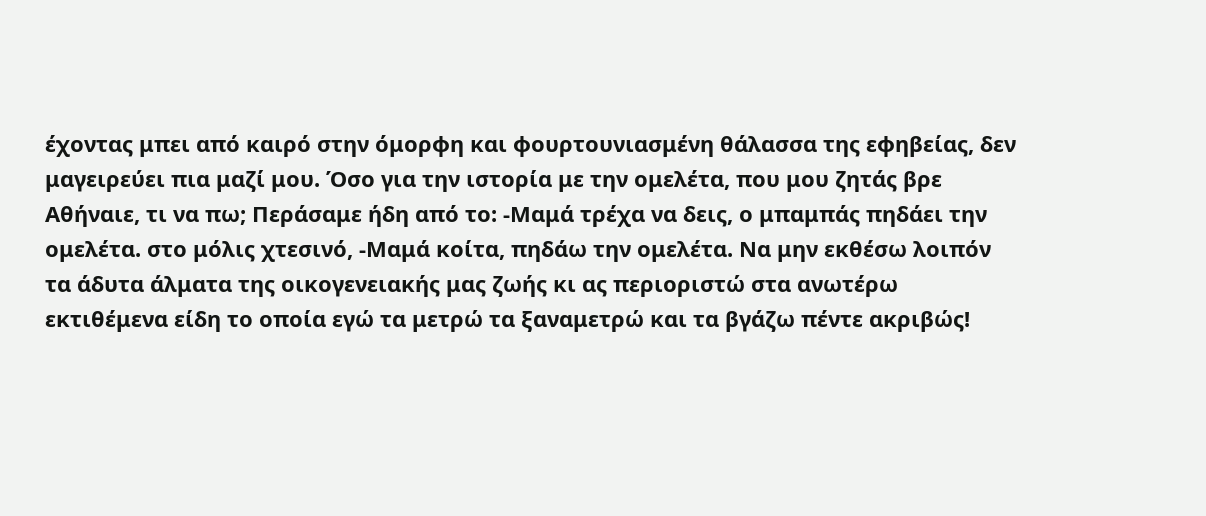έχοντας μπει από καιρό στην όμορφη και φουρτουνιασμένη θάλασσα της εφηβείας, δεν μαγειρεύει πια μαζί μου. Όσο για την ιστορία με την ομελέτα, που μου ζητάς βρε Αθήναιε, τι να πω; Περάσαμε ήδη από το: -Μαμά τρέχα να δεις, ο μπαμπάς πηδάει την ομελέτα. στο μόλις χτεσινό, -Μαμά κοίτα, πηδάω την ομελέτα. Να μην εκθέσω λοιπόν τα άδυτα άλματα της οικογενειακής μας ζωής κι ας περιοριστώ στα ανωτέρω εκτιθέμενα είδη το οποία εγώ τα μετρώ τα ξαναμετρώ και τα βγάζω πέντε ακριβώς!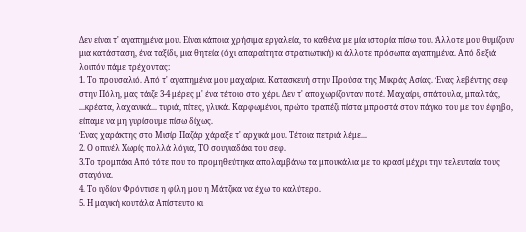Δεν είναι τ' αγαπημένα μου. Είναι κάποια χρήσιμα εργαλεία, το καθένα με μία ιστορία πίσω του. Άλλοτε μου θυμίζουν μια κατάσταση, ένα ταξίδι, μια θητεία (όχι απαραίτητα στρατιωτική) κι άλλοτε πρόσωπα αγαπημένα. Από δεξιά λοιπόν πάμε τρέχοντας:
1. Το προυσαλιό. Από τ' αγαπημένα μου μαχαίρια. Κατασκευή στην Προύσα της Μικράς Ασίας. Ένας λεβέντης σεφ στην Πόλη, μας τάιζε 3-4 μέρες μ' ένα τέτοιο στο χέρι. Δεν τ' αποχωρίζονταν ποτέ. Μαχαίρι, σπάτουλα, μπαλτάς, ...κρέατα, λαχανικά... τυριά, πίτες, γλυκά. Καρφωμένοι, πρώτο τραπέζι πίστα μπροστά στον πάγκο του με τον έφηβο, είπαμε να μη γυρίσουμε πίσω δίχως.
Ένας χαράκτης στο Μισίρ Παζάρ χάραξε τ' αρχικά μου. Τέτοια πετριά λέμε...
2. Ο οπινέλ Χωρίς πολλά λόγια, ΤΟ σουγιαδάκι του σεφ.
3.Το τρομπάκι Από τότε που το προμηθεύτηκα απολαμβάνω τα μπουκάλια με το κρασί μέχρι την τελευταία τους σταγόνα.
4. Το ιγδίον Φρόντισε η φίλη μου η Μάτζικα να έχω το καλύτερο.
5. Η μαγική κουτάλα Απίστευτο κι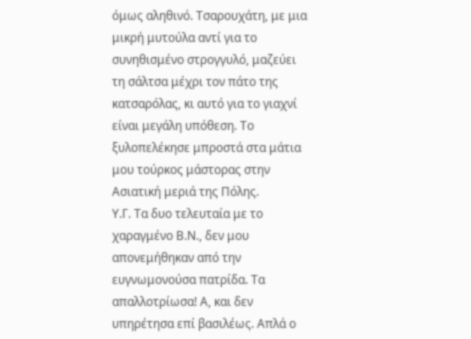όμως αληθινό. Τσαρουχάτη, με μια μικρή μυτούλα αντί για το συνηθισμένο στρογγυλό, μαζεύει τη σάλτσα μέχρι τον πάτο της κατσαρόλας, κι αυτό για το γιαχνί είναι μεγάλη υπόθεση. Το ξυλοπελέκησε μπροστά στα μάτια μου τούρκος μάστορας στην Ασιατική μεριά της Πόλης.
Υ.Γ. Τα δυο τελευταία με το χαραγμένο Β.Ν., δεν μου απονεμήθηκαν από την ευγνωμονούσα πατρίδα. Τα απαλλοτρίωσα! Α, και δεν υπηρέτησα επί βασιλέως. Απλά ο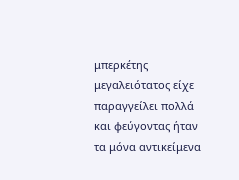μπερκέτης μεγαλειότατος είχε παραγγείλει πολλά και φεύγοντας ήταν τα μόνα αντικείμενα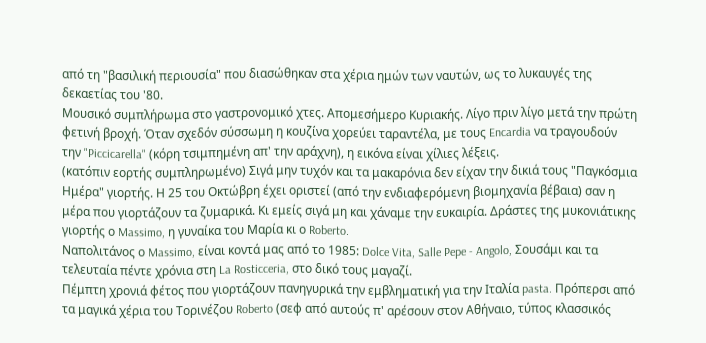από τη "βασιλική περιουσία" που διασώθηκαν στα χέρια ημών των ναυτών, ως το λυκαυγές της δεκαετίας του '80.
Μουσικό συμπλήρωμα στο γαστρονομικό χτες. Απομεσήμερο Κυριακής. Λίγο πριν λίγο μετά την πρώτη φετινή βροχή. Όταν σχεδόν σύσσωμη η κουζίνα χορεύει ταραντέλα, με τους Encardia να τραγουδούν την "Piccicarella" (κόρη τσιμπημένη απ' την αράχνη), η εικόνα είναι χίλιες λέξεις.
(κατόπιν εορτής συμπληρωμένο) Σιγά μην τυχόν και τα μακαρόνια δεν είχαν την δικιά τους "Παγκόσμια Ημέρα" γιορτής. Η 25 του Οκτώβρη έχει οριστεί (από την ενδιαφερόμενη βιομηχανία βέβαια) σαν η μέρα που γιορτάζουν τα ζυμαρικά. Κι εμείς σιγά μη και χάναμε την ευκαιρία. Δράστες της μυκονιάτικης γιορτής ο Massimo, η γυναίκα του Μαρία κι ο Roberto.
Ναπολιτάνος ο Massimo, είναι κοντά μας από το 1985: Dolce Vita, Salle Pepe - Angolo, Σουσάμι και τα τελευταία πέντε χρόνια στη La Rosticceria, στο δικό τους μαγαζί.
Πέμπτη χρονιά φέτος που γιορτάζουν πανηγυρικά την εμβληματική για την Ιταλία pasta. Πρόπερσι από τα μαγικά χέρια του Τορινέζου Roberto (σεφ από αυτούς π' αρέσουν στον Αθήναιο, τύπος κλασσικός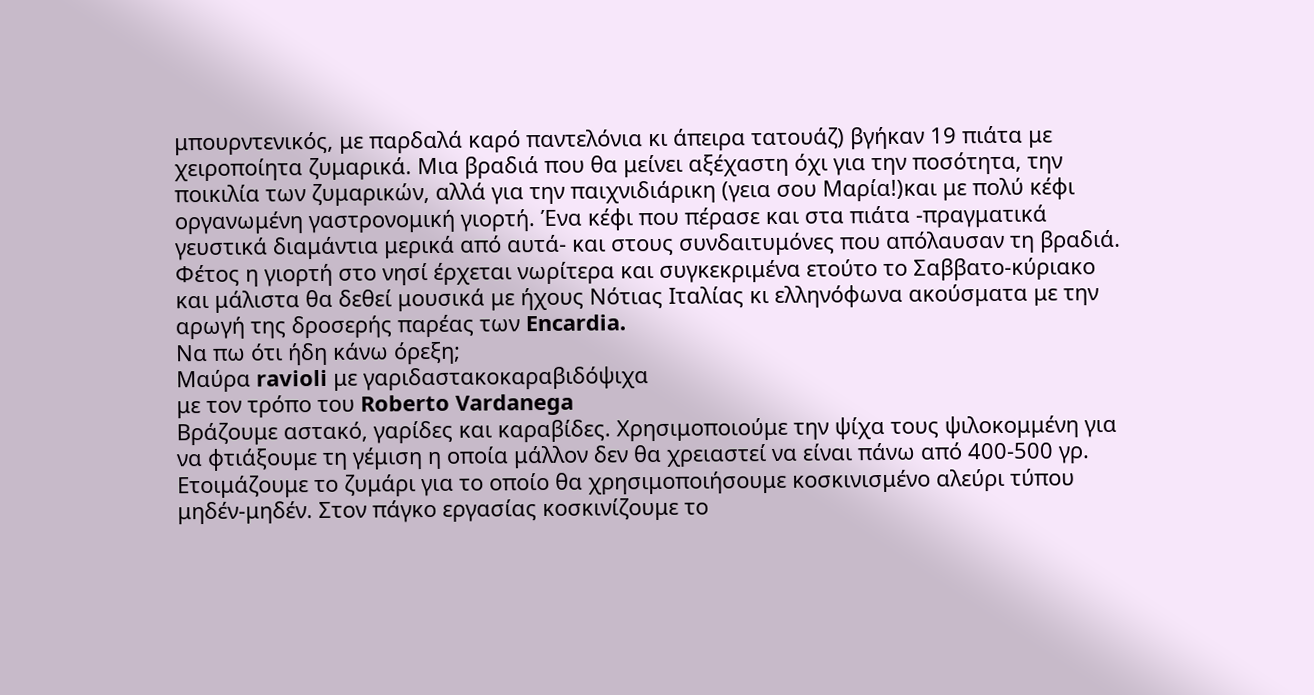μπουρντενικός, με παρδαλά καρό παντελόνια κι άπειρα τατουάζ) βγήκαν 19 πιάτα με χειροποίητα ζυμαρικά. Μια βραδιά που θα μείνει αξέχαστη όχι για την ποσότητα, την ποικιλία των ζυμαρικών, αλλά για την παιχνιδιάρικη (γεια σου Μαρία!)και με πολύ κέφι οργανωμένη γαστρονομική γιορτή. Ένα κέφι που πέρασε και στα πιάτα -πραγματικά γευστικά διαμάντια μερικά από αυτά- και στους συνδαιτυμόνες που απόλαυσαν τη βραδιά.
Φέτος η γιορτή στο νησί έρχεται νωρίτερα και συγκεκριμένα ετούτο το Σαββατο-κύριακο και μάλιστα θα δεθεί μουσικά με ήχους Νότιας Ιταλίας κι ελληνόφωνα ακούσματα με την αρωγή της δροσερής παρέας των Encardia.
Να πω ότι ήδη κάνω όρεξη;
Μαύρα ravioli με γαριδαστακοκαραβιδόψιχα
με τον τρόπο του Roberto Vardanega
Βράζουμε αστακό, γαρίδες και καραβίδες. Χρησιμοποιούμε την ψίχα τους ψιλοκομμένη για να φτιάξουμε τη γέμιση η οποία μάλλον δεν θα χρειαστεί να είναι πάνω από 400-500 γρ. Ετοιμάζουμε το ζυμάρι για το οποίο θα χρησιμοποιήσουμε κοσκινισμένο αλεύρι τύπου μηδέν-μηδέν. Στον πάγκο εργασίας κοσκινίζουμε το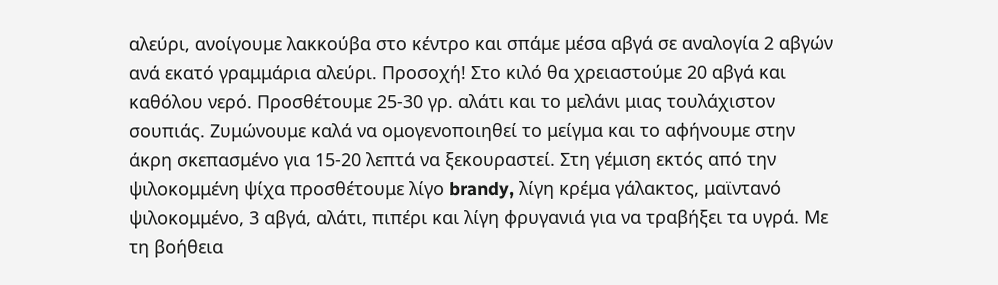αλεύρι, ανοίγουμε λακκούβα στο κέντρο και σπάμε μέσα αβγά σε αναλογία 2 αβγών ανά εκατό γραμμάρια αλεύρι. Προσοχή! Στο κιλό θα χρειαστούμε 20 αβγά και καθόλου νερό. Προσθέτουμε 25-30 γρ. αλάτι και το μελάνι μιας τουλάχιστον σουπιάς. Ζυμώνουμε καλά να ομογενοποιηθεί το μείγμα και το αφήνουμε στην άκρη σκεπασμένο για 15-20 λεπτά να ξεκουραστεί. Στη γέμιση εκτός από την ψιλοκομμένη ψίχα προσθέτουμε λίγο brandy, λίγη κρέμα γάλακτος, μαϊντανό ψιλοκομμένο, 3 αβγά, αλάτι, πιπέρι και λίγη φρυγανιά για να τραβήξει τα υγρά. Με τη βοήθεια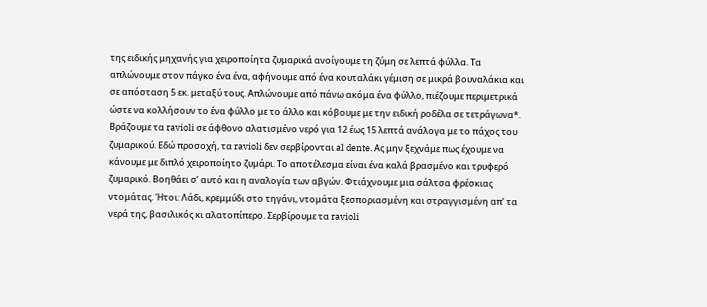της ειδικής μηχανής για χειροποίητα ζυμαρικά ανοίγουμε τη ζύμη σε λεπτά φύλλα. Τα απλώνουμε στον πάγκο ένα ένα, αφήνουμε από ένα κουταλάκι γέμιση σε μικρά βουναλάκια και σε απόσταση 5 εκ. μεταξύ τους. Απλώνουμε από πάνω ακόμα ένα φύλλο, πιέζουμε περιμετρικά ώστε να κολλήσουν το ένα φύλλο με το άλλο και κόβουμε με την ειδική ροδέλα σε τετράγωνα*. Βράζουμε τα ravioli σε άφθονο αλατισμένο νερό για 12 έως 15 λεπτά ανάλογα με το πάχος του ζυμαρικού. Εδώ προσοχή, τα ravioli δεν σερβίρονται al dente. Ας μην ξεχνάμε πως έχουμε να κάνουμε με διπλό χειροποίητο ζυμάρι. Το αποτέλεσμα είναι ένα καλά βρασμένο και τρυφερό ζυμαρικό. Βοηθάει σ’ αυτό και η αναλογία των αβγών. Φτιάχνουμε μια σάλτσα φρέσκιας ντομάτας. Ήτοι: Λάδι, κρεμμύδι στο τηγάνι, ντομάτα ξεσποριασμένη και στραγγισμένη απ’ τα νερά της, βασιλικός κι αλατοπίπερο. Σερβίρουμε τα ravioli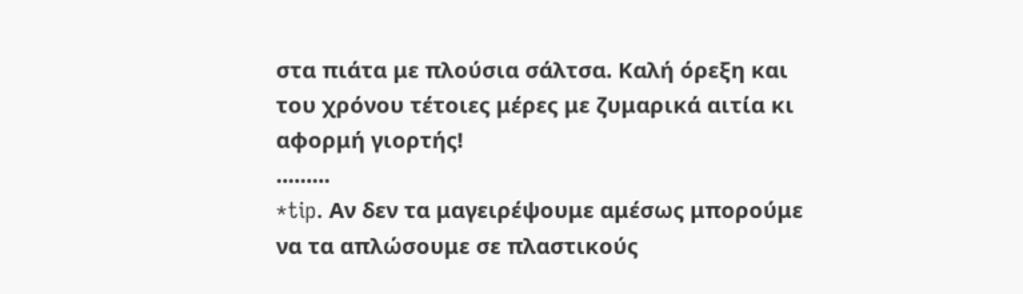στα πιάτα με πλούσια σάλτσα. Καλή όρεξη και του χρόνου τέτοιες μέρες με ζυμαρικά αιτία κι αφορμή γιορτής!
.........
*tip. Αν δεν τα μαγειρέψουμε αμέσως μπορούμε να τα απλώσουμε σε πλαστικούς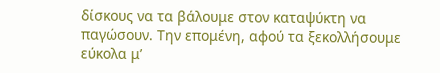δίσκους να τα βάλουμε στον καταψύκτη να παγώσουν. Την επομένη, αφού τα ξεκολλήσουμε εύκολα μ’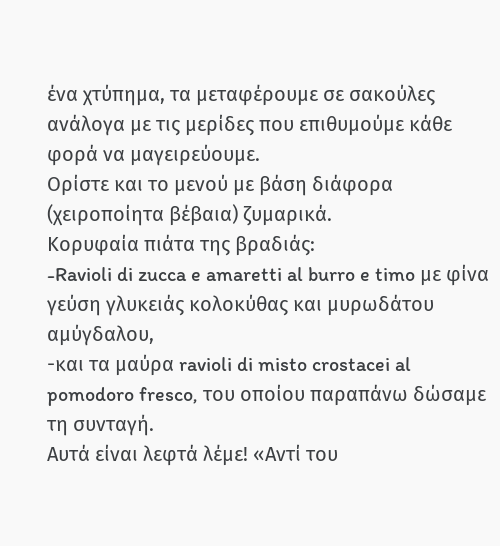ένα χτύπημα, τα μεταφέρουμε σε σακούλες ανάλογα με τις μερίδες που επιθυμούμε κάθε φορά να μαγειρεύουμε.
Ορίστε και το μενού με βάση διάφορα (χειροποίητα βέβαια) ζυμαρικά.
Κορυφαία πιάτα της βραδιάς:
-Ravioli di zucca e amaretti al burro e timo με φίνα γεύση γλυκειάς κολοκύθας και μυρωδάτου αμύγδαλου,
-και τα μαύρα ravioli di misto crostacei al pomodoro fresco, του οποίου παραπάνω δώσαμε τη συνταγή.
Αυτά είναι λεφτά λέμε! «Αντί του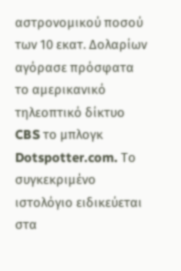αστρονομικού ποσού των 10 εκατ. Δολαρίων αγόρασε πρόσφατα το αμερικανικό τηλεοπτικό δίκτυο CBS το μπλογκ Dotspotter.com. Το συγκεκριμένο ιστολόγιο ειδικεύεται στα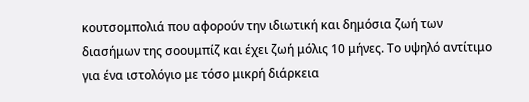κουτσομπολιά που αφορούν την ιδιωτική και δημόσια ζωή των διασήμων της σοουμπίζ και έχει ζωή μόλις 10 μήνες. Το υψηλό αντίτιμο για ένα ιστολόγιο με τόσο μικρή διάρκεια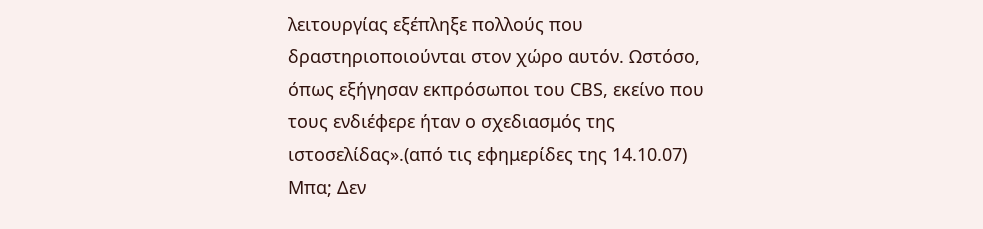λειτουργίας εξέπληξε πολλούς που δραστηριοποιούνται στον χώρο αυτόν. Ωστόσο, όπως εξήγησαν εκπρόσωποι του CBS, εκείνο που τους ενδιέφερε ήταν ο σχεδιασμός της ιστοσελίδας».(από τις εφημερίδες της 14.10.07) Μπα; Δεν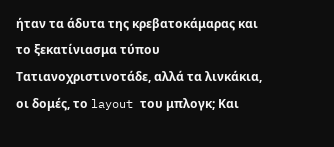ήταν τα άδυτα της κρεβατοκάμαρας και το ξεκατίνιασμα τύπου Τατιανοχριστινοτάδε, αλλά τα λινκάκια, οι δομές, το layout του μπλογκ; Και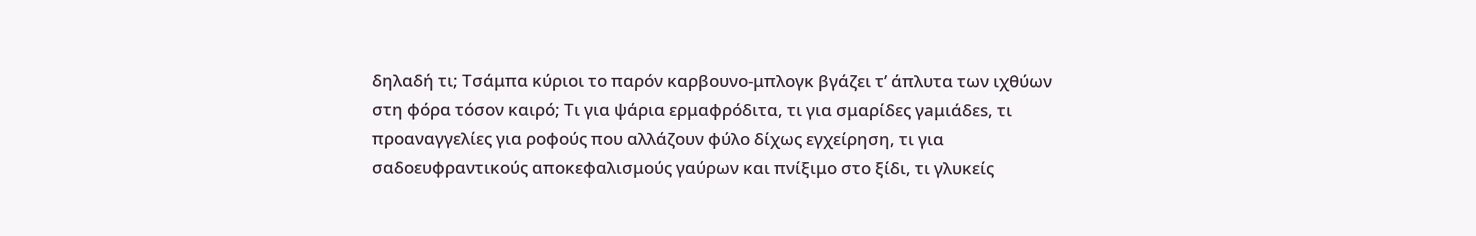δηλαδή τι; Τσάμπα κύριοι το παρόν καρβουνο-μπλογκ βγάζει τ’ άπλυτα των ιχθύων στη φόρα τόσον καιρό; Τι για ψάρια ερμαφρόδιτα, τι για σμαρίδες γaμιάδεs, τι προαναγγελίες για ροφούς που αλλάζουν φύλο δίχως εγχείρηση, τι για σαδοευφραντικούς αποκεφαλισμούς γαύρων και πνίξιμο στο ξίδι, τι γλυκείς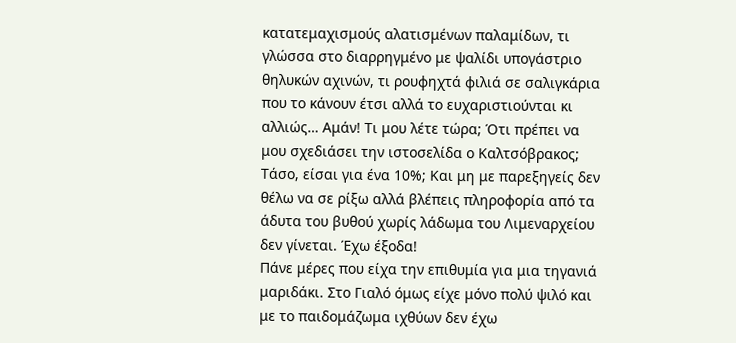κατατεμαχισμούς αλατισμένων παλαμίδων, τι γλώσσα στο διαρρηγμένο με ψαλίδι υπογάστριο θηλυκών αχινών, τι ρουφηχτά φιλιά σε σαλιγκάρια που το κάνουν έτσι αλλά το ευχαριστιούνται κι αλλιώς… Αμάν! Τι μου λέτε τώρα; Ότι πρέπει να μου σχεδιάσει την ιστοσελίδα ο Καλτσόβρακος;
Τάσο, είσαι για ένα 10%; Και μη με παρεξηγείς δεν θέλω να σε ρίξω αλλά βλέπεις πληροφορία από τα άδυτα του βυθού χωρίς λάδωμα του Λιμεναρχείου δεν γίνεται. Έχω έξοδα!
Πάνε μέρες που είχα την επιθυμία για μια τηγανιά μαριδάκι. Στο Γιαλό όμως είχε μόνο πολύ ψιλό και με το παιδομάζωμα ιχθύων δεν έχω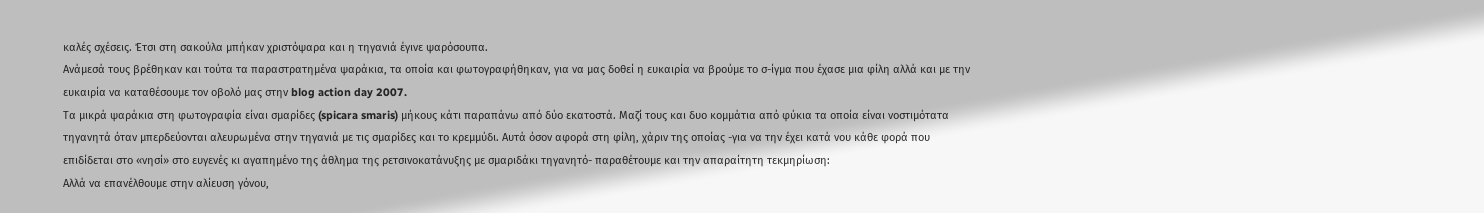καλές σχέσεις. Έτσι στη σακούλα μπήκαν χριστόψαρα και η τηγανιά έγινε ψαρόσουπα.
Ανάμεσά τους βρέθηκαν και τούτα τα παραστρατημένα ψαράκια, τα οποία και φωτογραφήθηκαν, για να μας δοθεί η ευκαιρία να βρούμε το σ-ίγμα που έχασε μια φίλη αλλά και με την ευκαιρία να καταθέσουμε τον οβολό μας στην blog action day 2007.
Τα μικρά ψαράκια στη φωτογραφία είναι σμαρίδες (spicara smaris) μήκους κάτι παραπάνω από δύο εκατοστά. Μαζί τους και δυο κομμάτια από φύκια τα οποία είναι νοστιμότατα τηγανητά όταν μπερδεύονται αλευρωμένα στην τηγανιά με τις σμαρίδες και το κρεμμύδι. Αυτά όσον αφορά στη φίλη, χάριν της οποίας -για να την έχει κατά νου κάθε φορά που επιδίδεται στο «νησί» στο ευγενές κι αγαπημένο της άθλημα της ρετσινοκατάνυξης με σμαριδάκι τηγανητό- παραθέτουμε και την απαραίτητη τεκμηρίωση:
Αλλά να επανέλθουμε στην αλίευση γόνου,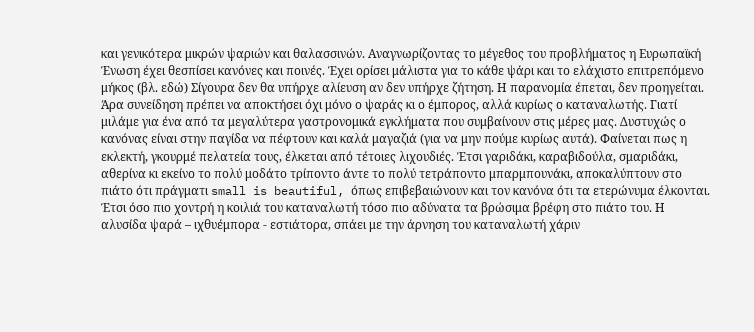και γενικότερα μικρών ψαριών και θαλασσινών. Αναγνωρίζοντας το μέγεθος του προβλήματος η Ευρωπαϊκή Ένωση έχει θεσπίσει κανόνες και ποινές. Έχει ορίσει μάλιστα για το κάθε ψάρι και το ελάχιστο επιτρεπόμενο μήκος (βλ. εδώ) Σίγουρα δεν θα υπήρχε αλίευση αν δεν υπήρχε ζήτηση. Η παρανομία έπεται, δεν προηγείται. Άρα συνείδηση πρέπει να αποκτήσει όχι μόνο ο ψαράς κι ο έμπορος, αλλά κυρίως ο καταναλωτής. Γιατί μιλάμε για ένα από τα μεγαλύτερα γαστρονομικά εγκλήματα που συμβαίνουν στις μέρες μας. Δυστυχώς ο κανόνας είναι στην παγίδα να πέφτουν και καλά μαγαζιά (για να μην πούμε κυρίως αυτά). Φαίνεται πως η εκλεκτή, γκουρμέ πελατεία τους, έλκεται από τέτοιες λιχουδιές. Έτσι γαριδάκι, καραβιδούλα, σμαριδάκι, αθερίνα κι εκείνο το πολύ μοδάτο τρίποντο άντε το πολύ τετράποντο μπαρμπουνάκι, αποκαλύπτουν στο πιάτο ότι πράγματι small is beautiful, όπως επιβεβαιώνουν και τον κανόνα ότι τα ετερώνυμα έλκονται. Έτσι όσο πιο χοντρή η κοιλιά του καταναλωτή τόσο πιο αδύνατα τα βρώσιμα βρέφη στο πιάτο του. Η αλυσίδα ψαρά – ιχθυέμπορα - εστιάτορα, σπάει με την άρνηση του καταναλωτή χάριν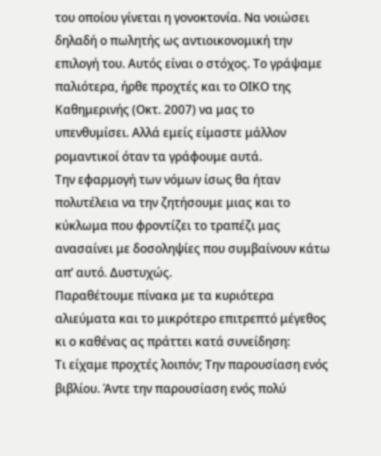του οποίου γίνεται η γονοκτονία. Να νοιώσει δηλαδή ο πωλητής ως αντιοικονομική την επιλογή του. Αυτός είναι ο στόχος. Το γράψαμε παλιότερα, ήρθε προχτές και το ΟΙΚΟ της Καθημερινής (Οκτ. 2007) να μας το υπενθυμίσει. Αλλά εμείς είμαστε μάλλον ρομαντικοί όταν τα γράφουμε αυτά.
Την εφαρμογή των νόμων ίσως θα ήταν πολυτέλεια να την ζητήσουμε μιας και το κύκλωμα που φροντίζει το τραπέζι μας ανασαίνει με δοσοληψίες που συμβαίνουν κάτω απ’ αυτό. Δυστυχώς.
Παραθέτουμε πίνακα με τα κυριότερα αλιεύματα και το μικρότερο επιτρεπτό μέγεθος κι ο καθένας ας πράττει κατά συνείδηση:
Τι είχαμε προχτές λοιπόν; Την παρουσίαση ενός βιβλίου. Άντε την παρουσίαση ενός πολύ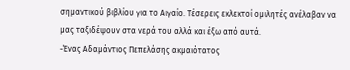σημαντικού βιβλίου για το Αιγαίο. Τέσερεις εκλεκτοί ομιλητές ανέλαβαν να μας ταξιδέψουν στα νερά του αλλά και έξω από αυτά.
-Ένας Αδαμάντιος Πεπελάσης ακμαιότατος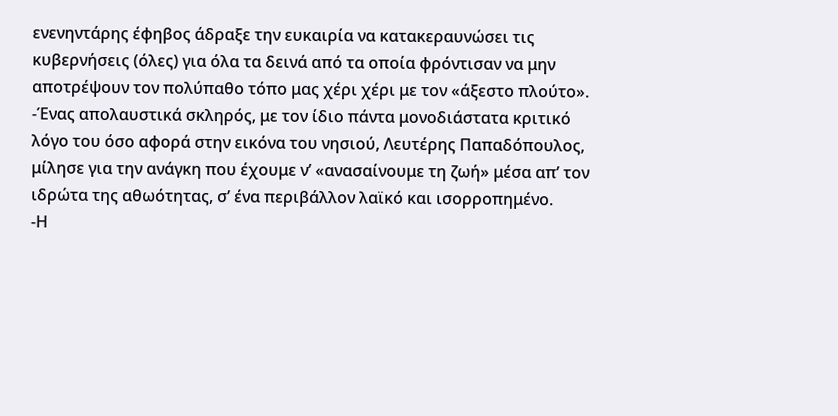ενενηντάρης έφηβος άδραξε την ευκαιρία να κατακεραυνώσει τις κυβερνήσεις (όλες) για όλα τα δεινά από τα οποία φρόντισαν να μην αποτρέψουν τον πολύπαθο τόπο μας χέρι χέρι με τον «άξεστο πλούτο».
-Ένας απολαυστικά σκληρός, με τον ίδιο πάντα μονοδιάστατα κριτικό λόγο του όσο αφορά στην εικόνα του νησιού, Λευτέρης Παπαδόπουλος, μίλησε για την ανάγκη που έχουμε ν’ «ανασαίνουμε τη ζωή» μέσα απ’ τον ιδρώτα της αθωότητας, σ’ ένα περιβάλλον λαϊκό και ισορροπημένο.
-Η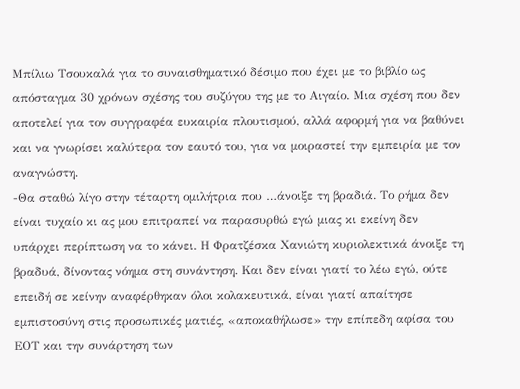Μπίλιω Τσουκαλά για το συναισθηματικό δέσιμο που έχει με το βιβλίο ως απόσταγμα 30 χρόνων σχέσης του συζύγου της με το Αιγαίο. Μια σχέση που δεν αποτελεί για τον συγγραφέα ευκαιρία πλουτισμού, αλλά αφορμή για να βαθύνει και να γνωρίσει καλύτερα τον εαυτό του, για να μοιραστεί την εμπειρία με τον αναγνώστη.
-Θα σταθώ λίγο στην τέταρτη ομιλήτρια που …άνοιξε τη βραδιά. Το ρήμα δεν είναι τυχαίο κι ας μου επιτραπεί να παρασυρθώ εγώ μιας κι εκείνη δεν υπάρχει περίπτωση να το κάνει. Η Φρατζέσκα Χανιώτη κυριολεκτικά άνοιξε τη βραδυά, δίνοντας νόημα στη συνάντηση. Και δεν είναι γιατί το λέω εγώ, ούτε επειδή σε κείνην αναφέρθηκαν όλοι κολακευτικά, είναι γιατί απαίτησε εμπιστοσύνη στις προσωπικές ματιές, «αποκαθήλωσε» την επίπεδη αφίσα του ΕΟΤ και την συνάρτηση των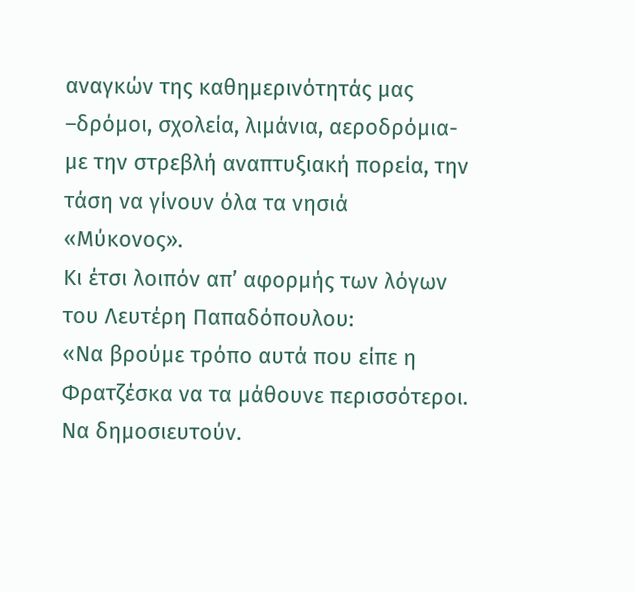αναγκών της καθημερινότητάς μας –δρόμοι, σχολεία, λιμάνια, αεροδρόμια- με την στρεβλή αναπτυξιακή πορεία, την τάση να γίνουν όλα τα νησιά «Μύκονος».
Κι έτσι λοιπόν απ’ αφορμής των λόγων του Λευτέρη Παπαδόπουλου:
«Να βρούμε τρόπο αυτά που είπε η Φρατζέσκα να τα μάθουνε περισσότεροι. Να δημοσιευτούν.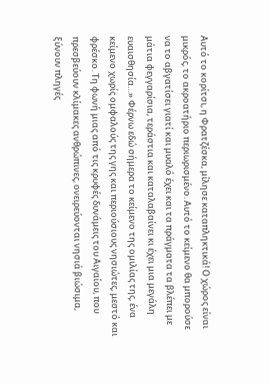Αυτό το κορίτσι, η Φρατζέσκα, μίλησε καταπληκτικά! Ο χώρος είναι μικρός, το ακροατήριο περιωρισμένο. Αυτό το κείμενο θα μπορούσε να το αβγατίσει γιατί και μυαλό έχει και τα πράγματα τα βλέπει με μάτια φεγγαρίσια, τεράστια και καταλαβαίνει κι έχει μια μεγάλη ευαισθησία…» Φέρνω εδώ σήμερα το κείμενο της ομιλίας της, ένα κείμενο χωρίς ομφαλούς της γης και περιούσιους νησιώτες, μεστό και φρέσκο. Τη φωνή μιας από τις κρυφές δυνάμεις του Αιγαίου, που πρεσβεύουν κλίμακες ανθρώπινες, ονειρεύονται νησιά βιώσιμα, ξύνουν πληγές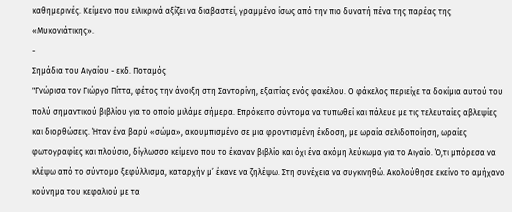καθημερινές. Κείμενο που ειλικρινά αξίζει να διαβαστεί, γραμμένο ίσως από την πιο δυνατή πένα της παρέας της «Μυκονιάτικης».
-
Σημάδια του Αιγαίου - εκδ. Ποταμός
"Γνώρισα τον Γιώργο Πίττα, φέτος την άνοιξη στη Σαντορίνη, εξαιτίας ενός φακέλου. Ο φάκελος περιείχε τα δοκίμια αυτού του πολύ σημαντικού βιβλίου για το οποίο μιλάμε σήμερα. Επρόκειτο σύντομα να τυπωθεί και πάλευε με τις τελευταίες αβλεψίες και διορθώσεις. Ήταν ένα βαρύ «σώμα», ακουμπισμένο σε μια φροντισμένη έκδοση, με ωραία σελιδοποίηση, ωραίες φωτογραφίες και πλούσιο, δίγλωσσο κείμενο που το έκαναν βιβλίο και όχι ένα ακόμη λεύκωμα για το Αιγαίο. Ό,τι μπόρεσα να κλέψω από το σύντομο ξεφύλλισμα, καταρχήν μ’ έκανε να ζηλέψω. Στη συνέχεια να συγκινηθώ. Ακολούθησε εκείνο το αμήχανο κούνημα του κεφαλιού με τα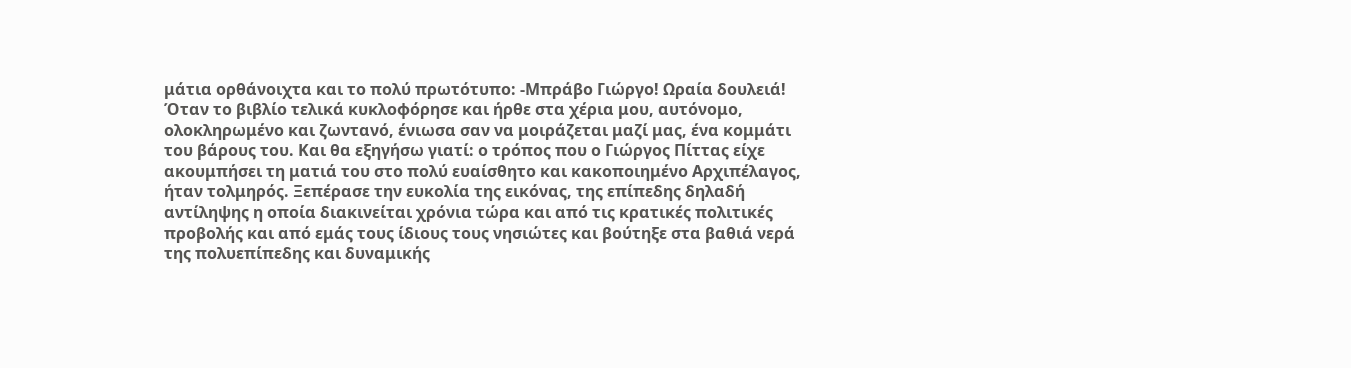μάτια ορθάνοιχτα και το πολύ πρωτότυπο: -Μπράβο Γιώργο! Ωραία δουλειά!
Όταν το βιβλίο τελικά κυκλοφόρησε και ήρθε στα χέρια μου, αυτόνομο, ολοκληρωμένο και ζωντανό, ένιωσα σαν να μοιράζεται μαζί μας, ένα κομμάτι του βάρους του. Και θα εξηγήσω γιατί: ο τρόπος που ο Γιώργος Πίττας είχε ακουμπήσει τη ματιά του στο πολύ ευαίσθητο και κακοποιημένο Αρχιπέλαγος, ήταν τολμηρός. Ξεπέρασε την ευκολία της εικόνας, της επίπεδης δηλαδή αντίληψης η οποία διακινείται χρόνια τώρα και από τις κρατικές πολιτικές προβολής και από εμάς τους ίδιους τους νησιώτες και βούτηξε στα βαθιά νερά της πολυεπίπεδης και δυναμικής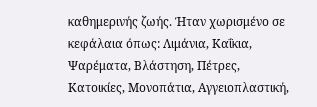καθημερινής ζωής. Ήταν χωρισμένο σε κεφάλαια όπως: Λιμάνια, Καΐκια, Ψαρέματα, Βλάστηση, Πέτρες, Κατοικίες, Μονοπάτια, Αγγειοπλαστική,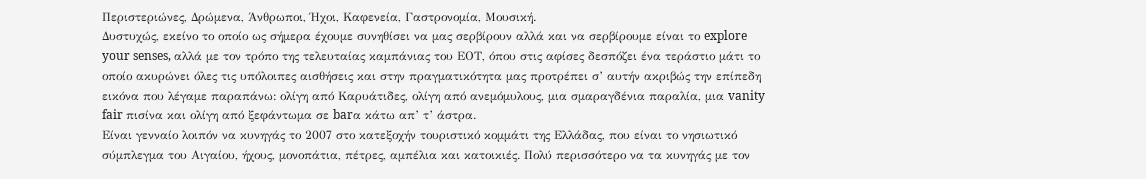Περιστεριώνες, Δρώμενα, Άνθρωποι, Ήχοι, Καφενεία, Γαστρονομία, Μουσική.
Δυστυχώς, εκείνο το οποίο ως σήμερα έχουμε συνηθίσει να μας σερβίρουν αλλά και να σερβίρουμε είναι το explore your senses, αλλά με τον τρόπο της τελευταίας καμπάνιας του ΕΟΤ, όπου στις αφίσες δεσπόζει ένα τεράστιο μάτι το οποίο ακυρώνει όλες τις υπόλοιπες αισθήσεις και στην πραγματικότητα μας προτρέπει σ’ αυτήν ακριβώς την επίπεδη εικόνα που λέγαμε παραπάνω: ολίγη από Καρυάτιδες, ολίγη από ανεμόμυλους, μια σμαραγδένια παραλία, μια vanity fair πισίνα και ολίγη από ξεφάντωμα σε barα κάτω απ’ τ’ άστρα.
Είναι γενναίο λοιπόν να κυνηγάς το 2007 στο κατεξοχήν τουριστικό κομμάτι της Ελλάδας, που είναι το νησιωτικό σύμπλεγμα του Αιγαίου, ήχους, μονοπάτια, πέτρες, αμπέλια και κατοικιές. Πολύ περισσότερο να τα κυνηγάς με τον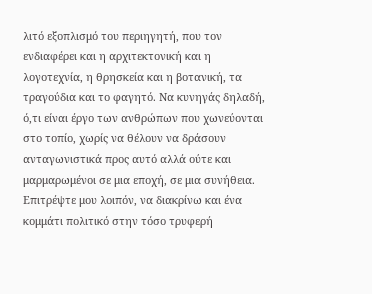λιτό εξοπλισμό του περιηγητή, που τον ενδιαφέρει και η αρχιτεκτονική και η λογοτεχνία, η θρησκεία και η βοτανική, τα τραγούδια και το φαγητό. Να κυνηγάς δηλαδή, ό,τι είναι έργο των ανθρώπων που χωνεύονται στο τοπίο, χωρίς να θέλουν να δράσουν ανταγωνιστικά προς αυτό αλλά ούτε και μαρμαρωμένοι σε μια εποχή, σε μια συνήθεια.
Επιτρέψτε μου λοιπόν, να διακρίνω και ένα κομμάτι πολιτικό στην τόσο τρυφερή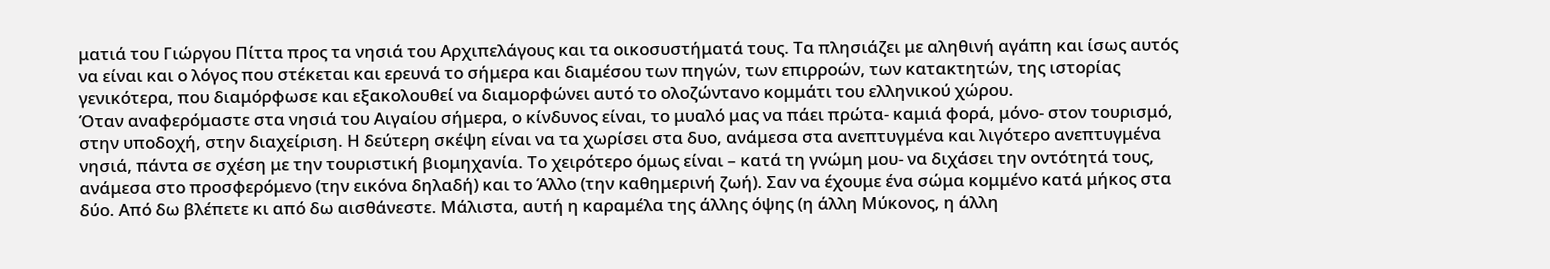ματιά του Γιώργου Πίττα προς τα νησιά του Αρχιπελάγους και τα οικοσυστήματά τους. Τα πλησιάζει με αληθινή αγάπη και ίσως αυτός να είναι και ο λόγος που στέκεται και ερευνά το σήμερα και διαμέσου των πηγών, των επιρροών, των κατακτητών, της ιστορίας γενικότερα, που διαμόρφωσε και εξακολουθεί να διαμορφώνει αυτό το ολοζώντανο κομμάτι του ελληνικού χώρου.
Όταν αναφερόμαστε στα νησιά του Αιγαίου σήμερα, ο κίνδυνος είναι, το μυαλό μας να πάει πρώτα- καμιά φορά, μόνο- στον τουρισμό, στην υποδοχή, στην διαχείριση. Η δεύτερη σκέψη είναι να τα χωρίσει στα δυο, ανάμεσα στα ανεπτυγμένα και λιγότερο ανεπτυγμένα νησιά, πάντα σε σχέση με την τουριστική βιομηχανία. Το χειρότερο όμως είναι – κατά τη γνώμη μου- να διχάσει την οντότητά τους, ανάμεσα στο προσφερόμενο (την εικόνα δηλαδή) και το Άλλο (την καθημερινή ζωή). Σαν να έχουμε ένα σώμα κομμένο κατά μήκος στα δύο. Από δω βλέπετε κι από δω αισθάνεστε. Μάλιστα, αυτή η καραμέλα της άλλης όψης (η άλλη Μύκονος, η άλλη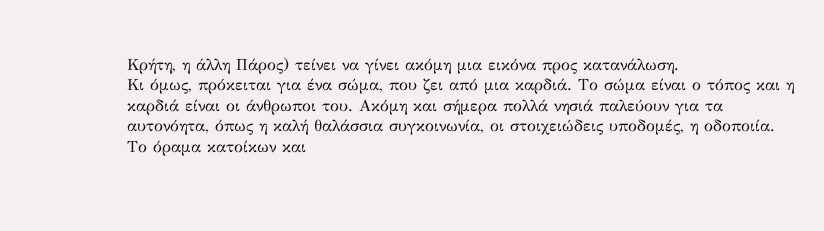Κρήτη, η άλλη Πάρος) τείνει να γίνει ακόμη μια εικόνα προς κατανάλωση.
Κι όμως, πρόκειται για ένα σώμα, που ζει από μια καρδιά. Το σώμα είναι ο τόπος και η καρδιά είναι οι άνθρωποι του. Ακόμη και σήμερα πολλά νησιά παλεύουν για τα αυτονόητα, όπως η καλή θαλάσσια συγκοινωνία, οι στοιχειώδεις υποδομές, η οδοποιία. Το όραμα κατοίκων και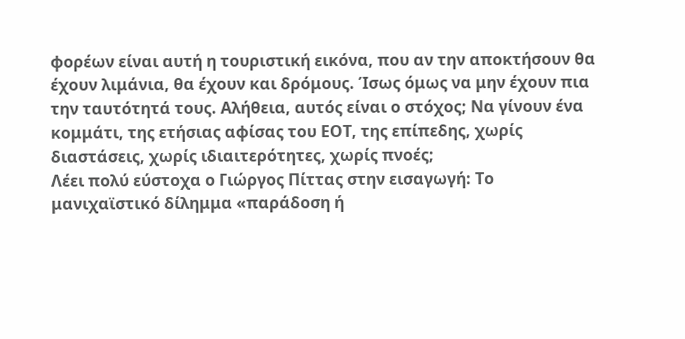φορέων είναι αυτή η τουριστική εικόνα, που αν την αποκτήσουν θα έχουν λιμάνια, θα έχουν και δρόμους. Ίσως όμως να μην έχουν πια την ταυτότητά τους. Αλήθεια, αυτός είναι ο στόχος; Να γίνουν ένα κομμάτι, της ετήσιας αφίσας του ΕΟΤ, της επίπεδης, χωρίς διαστάσεις, χωρίς ιδιαιτερότητες, χωρίς πνοές;
Λέει πολύ εύστοχα ο Γιώργος Πίττας στην εισαγωγή: Το μανιχαϊστικό δίλημμα «παράδοση ή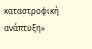καταστροφική ανάπτυξη»